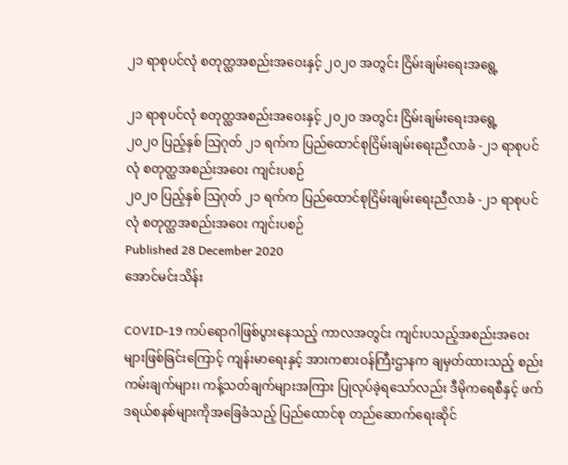၂၁ ရာစုပင်လုံ စတုတ္ထအစည်းအဝေးနှင့် ၂၀၂၀ အတွင်း ငြိမ်းချမ်းရေးအရွေ့

၂၁ ရာစုပင်လုံ စတုတ္ထအစည်းအဝေးနှင့် ၂၀၂၀ အတွင်း ငြိမ်းချမ်းရေးအရွေ့
၂၀၂၀ ပြည့်နှစ် သြဂုတ် ၂၁ ရက်က ပြည်ထောင်စုငြိမ်းချမ်းရေးညီလာခံ -၂၁ ရာစုပင်လုံ စတုတ္ထအစည်းအဝေး ကျင်းပစဉ်
၂၀၂၀ ပြည့်နှစ် သြဂုတ် ၂၁ ရက်က ပြည်ထောင်စုငြိမ်းချမ်းရေးညီလာခံ -၂၁ ရာစုပင်လုံ စတုတ္ထအစည်းအဝေး ကျင်းပစဉ်
Published 28 December 2020
အောင်မင်းသိန်း

COVID-19 ကပ်ရောဂါဖြစ်ပွားနေသည့် ကာလအတွင်း ကျင်းပသည့်အစည်းအဝေးများဖြစ်ခြင်းကြောင့် ကျန်းမာရေးနှင့် အားကစားဝန်ကြီးဌာနက ချမှတ်ထားသည့် စည်းကမ်းချက်များ၊ ကန့်သတ်ချက်များအကြား ပြုလုပ်ခဲ့ရသော်လည်း ဒီမိုကရေစီနှင့် ဖက်ဒရယ်စနစ်များကိုအခြေခံသည့် ပြည်ထောင်စု တည်ဆောက်ရေးဆိုင်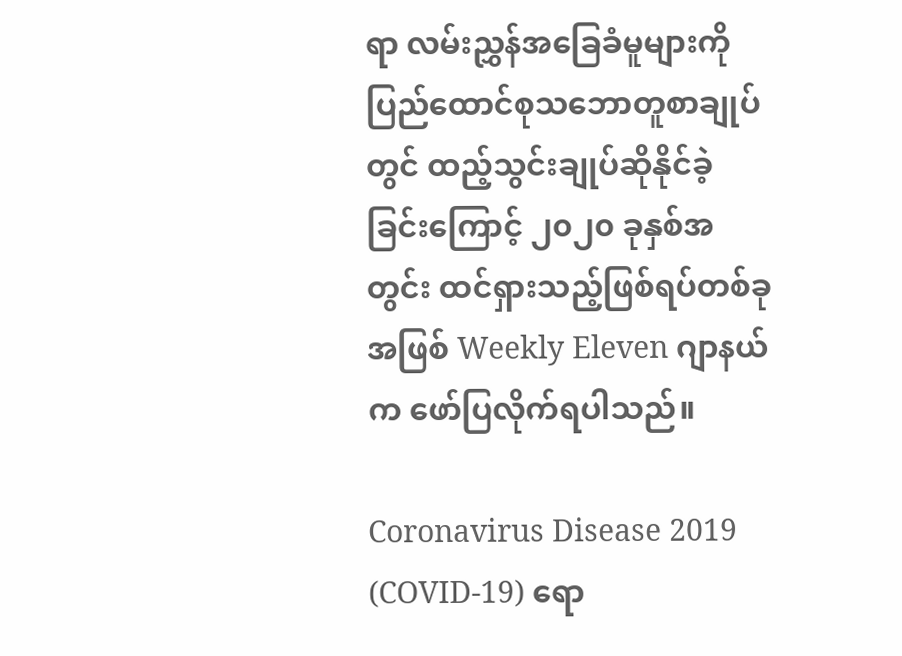ရာ လမ်းညွှန်အခြေခံမူများကို ပြည်ထောင်စုသဘောတူစာချုပ်တွင် ထည့်သွင်းချုပ်ဆိုနိုင်ခဲ့ခြင်းကြောင့် ၂၀၂၀ ခုနှစ်အတွင်း ထင်ရှားသည့်ဖြစ်ရပ်တစ်ခုအဖြစ် Weekly Eleven ဂျာနယ်က ဖော်ပြလိုက်ရပါသည်။

Coronavirus Disease 2019 (COVID-19) ရော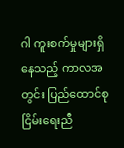ဂါ ကူးစက်မှုများရှိနေသည့် ကာလအတွင်း ပြည်ထောင်စုငြိမ်းရေးညီ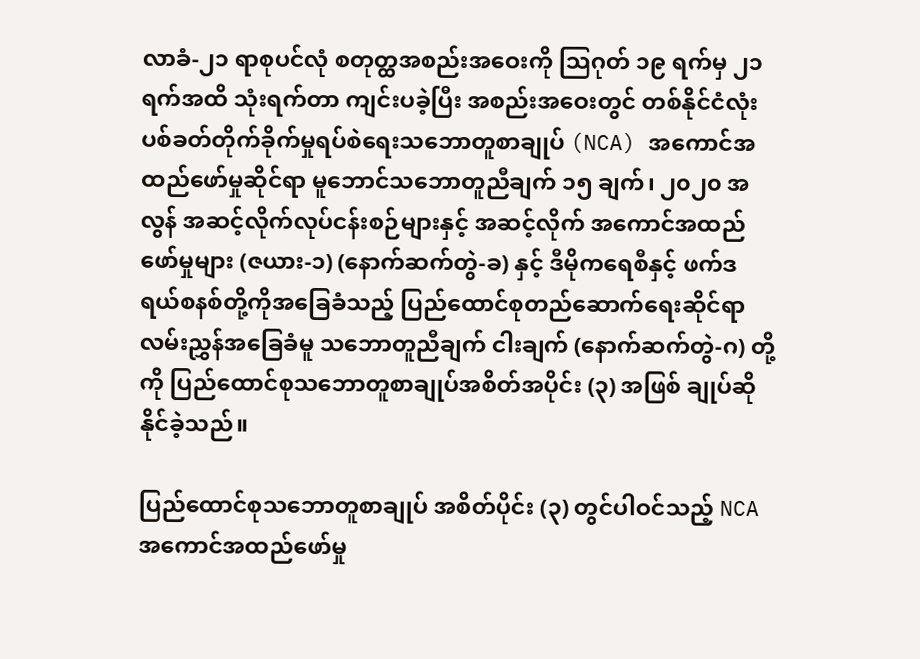လာခံ-၂၁ ရာစုပင်လုံ စတုတ္ထအစည်းအဝေးကို သြဂုတ် ၁၉ ရက်မှ ၂၁ ရက်အထိ သုံးရက်တာ ကျင်းပခဲ့ပြီး အစည်းအဝေးတွင် တစ်နိုင်ငံလုံး ပစ်ခတ်တိုက်ခိုက်မှုရပ်စဲရေးသဘောတူစာချုပ် (NCA) အကောင်အထည်ဖော်မှုဆိုင်ရာ မူဘောင်သဘောတူညီချက် ၁၅ ချက်၊ ၂၀၂၀ အလွန် အဆင့်လိုက်လုပ်ငန်းစဉ်များနှင့် အဆင့်လိုက် အကောင်အထည်ဖော်မှုများ (ဇယား-၁) (နောက်ဆက်တွဲ-ခ) နှင့် ဒီမိုကရေစီနှင့် ဖက်ဒရယ်စနစ်တို့ကိုအခြေခံသည့် ပြည်ထောင်စုတည်ဆောက်ရေးဆိုင်ရာ လမ်းညွှန်အခြေခံမူ သဘောတူညီချက် ငါးချက် (နောက်ဆက်တွဲ-ဂ) တို့ကို ပြည်ထောင်စုသဘောတူစာချုပ်အစိတ်အပိုင်း (၃) အဖြစ် ချုပ်ဆိုနိုင်ခဲ့သည်။

ပြည်ထောင်စုသဘောတူစာချုပ် အစိတ်ပိုင်း (၃) တွင်ပါဝင်သည့် NCA အကောင်အထည်ဖော်မှု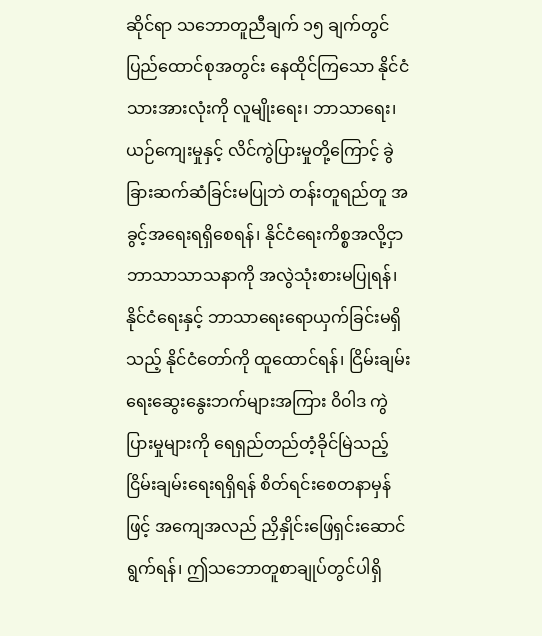ဆိုင်ရာ သဘောတူညီချက် ၁၅ ချက်တွင် ပြည်ထောင်စုအတွင်း နေထိုင်ကြသော နိုင်ငံသားအားလုံးကို လူမျိုးရေး၊ ဘာသာရေး၊ ယဉ်ကျေးမှုနှင့် လိင်ကွဲပြားမှုတို့ကြောင့် ခွဲခြားဆက်ဆံခြင်းမပြုဘဲ တန်းတူရည်တူ အခွင့်အရေးရရှိစေရန်၊ နိုင်ငံရေးကိစ္စအလို့ငှာ ဘာသာသာသနာကို အလွဲသုံးစားမပြုရန်၊ နိုင်ငံရေးနှင့် ဘာသာရေးရောယှက်ခြင်းမရှိသည့် နိုင်ငံတော်ကို ထူထောင်ရန်၊ ငြိမ်းချမ်းရေးဆွေးနွေးဘက်များအကြား ၀ိ၀ါဒ ကွဲပြားမှုများကို ရေရှည်တည်တံ့ခိုင်မြဲသည့် ငြိမ်းချမ်းရေးရရှိရန် စိတ်ရင်းစေတနာမှန်ဖြင့် အကျေအလည် ညှိနှိုင်းဖြေရှင်းဆောင်ရွက်ရန်၊ ဤသဘောတူစာချုပ်တွင်ပါရှိ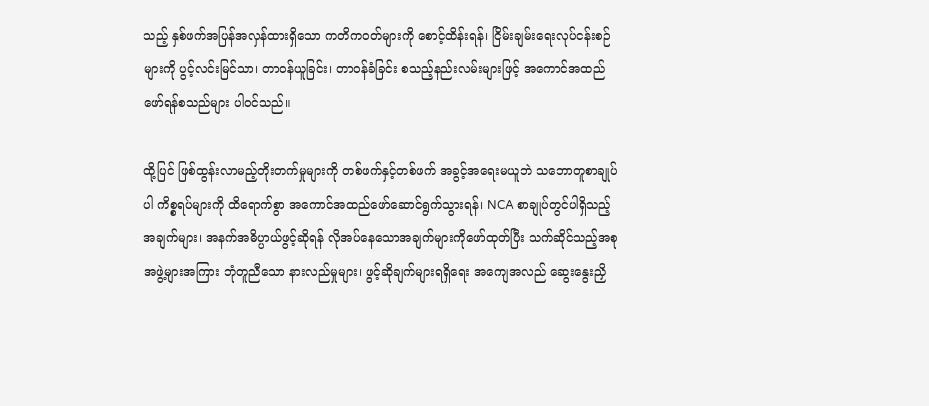သည့် နှစ်ဖက်အပြန်အလှန်ထားရှိသော ကတိကဝတ်များကို စောင့်ထိန်းရန်၊ ငြိမ်းချမ်းရေးလုပ်ငန်းစဉ်များကို ပွင့်လင်းမြင်သာ၊ တာဝန်ယူခြင်း၊ တာဝန်ခံခြင်း စသည့်နည်းလမ်းများဖြင့် အကောင်အထည်ဖော်ရန်စသည်များ ပါဝင်သည်။

ထို့ပြင် ဖြစ်ထွန်းလာမည့်တိုးတက်မှုများကို တစ်ဖက်နှင့်တစ်ဖက် အခွင့်အရေးမယူဘဲ သဘောတူစာချုပ်ပါ ကိစ္စရပ်များကို ထိရောက်စွာ အကောင်အထည်ဖော်ဆောင်ရွက်သွားရန်၊ NCA စာချုပ်တွင်ပါရှိသည့် အချက်များ၊ အနက်အဓိပ္ပာယ်ဖွင့်ဆိုရန် လိုအပ်နေသောအချက်များကိုဖော်ထုတ်ပြီး သက်ဆိုင်သည့်အစုအဖွဲ့များအကြား ဘုံတူညီသော နားလည်မှုများ၊ ဖွင့်ဆိုချက်များရရှိရေး အကျေအလည် ဆွေးနွေးညှိ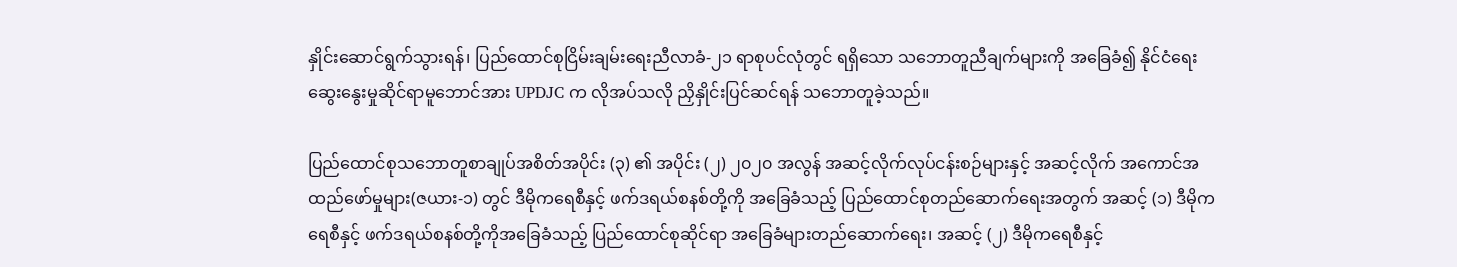နှိုင်းဆောင်ရွက်သွားရန်၊ ပြည်ထောင်စုငြိမ်းချမ်းရေးညီလာခံ-၂၁ ရာစုပင်လုံတွင် ရရှိသော သဘောတူညီချက်များကို အခြေခံ၍ နိုင်ငံရေးဆွေးနွေးမှုဆိုင်ရာမူဘောင်အား UPDJC က လိုအပ်သလို ညှိနှိုင်းပြင်ဆင်ရန် သဘောတူခဲ့သည်။

ပြည်ထောင်စုသဘောတူစာချုပ်အစိတ်အပိုင်း (၃) ၏ အပိုင်း (၂) ၂၀၂၀ အလွန် အဆင့်လိုက်လုပ်ငန်းစဉ်များနှင့် အဆင့်လိုက် အကောင်အထည်ဖော်မှုများ(ဇယား-၁) တွင် ဒီမိုကရေစီနှင့် ဖက်ဒရယ်စနစ်တို့ကို အခြေခံသည့် ပြည်ထောင်စုတည်ဆောက်ရေးအတွက် အဆင့် (၁) ဒီမိုကရေစီနှင့် ဖက်ဒရယ်စနစ်တို့ကိုအခြေခံသည့် ပြည်ထောင်စုဆိုင်ရာ အခြေခံများတည်ဆောက်ရေး၊ အဆင့် (၂) ဒီမိုကရေစီနှင့်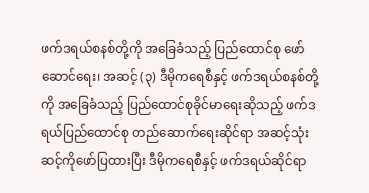ဖက်ဒရယ်စနစ်တို့ကို အခြေခံသည့် ပြည်ထောင်စု ဖော်ဆောင်ရေး၊ အဆင့် (၃) ဒီမိုကရေစီနှင့် ဖက်ဒရယ်စနစ်တို့ကို အခြေခံသည့် ပြည်ထောင်စုခိုင်မာရေးဆိုသည့် ဖက်ဒရယ်ပြည်ထောင်စု တည်ဆောက်ရေးဆိုင်ရာ အဆင့်သုံးဆင့်ကိုဖော်ပြထားပြီး ဒီမိုကရေစီနှင့် ဖက်ဒရယ်ဆိုင်ရာ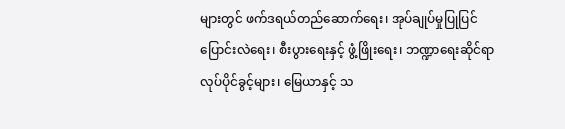များတွင် ဖက်ဒရယ်တည်ဆောက်ရေး၊ အုပ်ချုပ်မှုပြုပြင်ပြောင်းလဲရေး၊ စီးပွားရေးနှင့် ဖွံ့ဖြိုးရေး၊ ဘဏ္ဍာရေးဆိုင်ရာ လုပ်ပိုင်ခွင့်များ၊ မြေယာနှင့် သ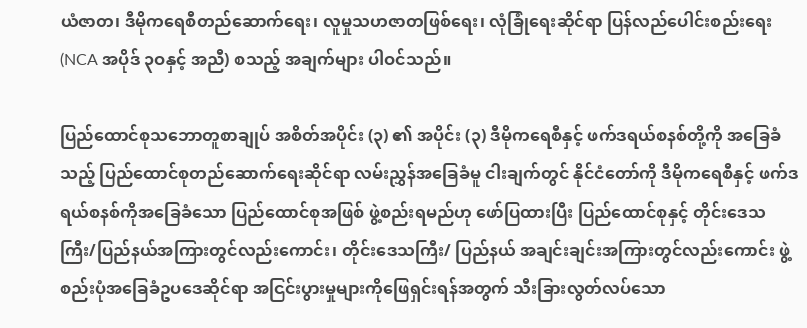ယံဇာတ၊ ဒီမိုကရေစီတည်ဆောက်ရေး၊ လူမှုသဟဇာတဖြစ်ရေး၊ လုံခြုံရေးဆိုင်ရာ ပြန်လည်ပေါင်းစည်းရေး (NCA အပိုဒ် ၃ဝနှင့် အညီ) စသည့် အချက်များ ပါဝင်သည်။

ပြည်ထောင်စုသဘောတူစာချုပ် အစိတ်အပိုင်း (၃) ၏ အပိုင်း (၃) ဒီမိုကရေစီနှင့် ဖက်ဒရယ်စနစ်တို့ကို အခြေခံသည့် ပြည်ထောင်စုတည်ဆောက်ရေးဆိုင်ရာ လမ်းညွှန်အခြေခံမူ ငါးချက်တွင် နိုင်ငံတော်ကို ဒီမိုကရေစီနှင့် ဖက်ဒရယ်စနစ်ကိုအခြေခံသော ပြည်ထောင်စုအဖြစ် ဖွဲ့စည်းရမည်ဟု ဖော်ပြထားပြီး ပြည်ထောင်စုနှင့် တိုင်းဒေသကြီး/ပြည်နယ်အကြားတွင်လည်းကောင်း၊ တိုင်းဒေသကြီး/ ပြည်နယ် အချင်းချင်းအကြားတွင်လည်းကောင်း ဖွဲ့စည်းပုံအခြေခံဥပဒေဆိုင်ရာ အငြင်းပွားမှုများကိုဖြေရှင်းရန်အတွက် သီးခြားလွတ်လပ်သော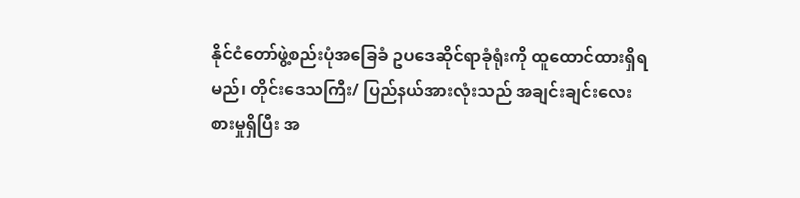နိုင်ငံတော်ဖွဲ့စည်းပုံအခြေခံ ဥပဒေဆိုင်ရာခုံရုံးကို ထူထောင်ထားရှိရမည်၊ တိုင်းဒေသကြီး/ ပြည်နယ်အားလုံးသည် အချင်းချင်းလေးစားမှုရှိပြီး အ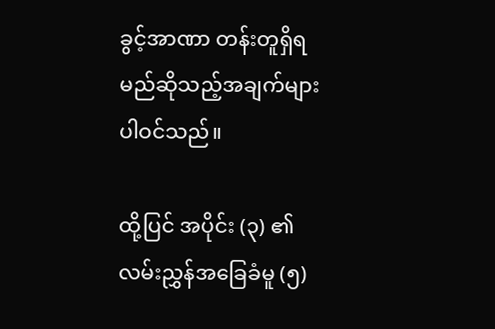ခွင့်အာဏာ တန်းတူရှိရမည်ဆိုသည့်အချက်များ ပါဝင်သည်။

ထို့ပြင် အပိုင်း (၃) ၏ လမ်းညွှန်အခြေခံမူ (၅)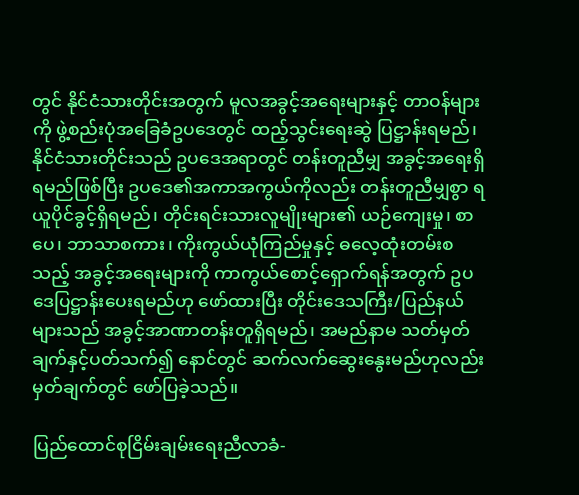တွင် နိုင်ငံသားတိုင်းအတွက် မူလအခွင့်အရေးများနှင့် တာဝန်များကို ဖွဲ့စည်းပုံအခြေခံဥပဒေတွင် ထည့်သွင်းရေးဆွဲ ပြဋ္ဌာန်းရမည်၊ နိုင်ငံသားတိုင်းသည် ဥပဒေအရာတွင် တန်းတူညီမျှ အခွင့်အရေးရှိရမည်ဖြစ်ပြီး ဥပဒေ၏အကာအကွယ်ကိုလည်း တန်းတူညီမျှစွာ ရယူပိုင်ခွင့်ရှိရမည်၊ တိုင်းရင်းသားလူမျိုးများ၏ ယဉ်ကျေးမှု၊ စာပေ၊ ဘာသာစကား၊ ကိုးကွယ်ယုံကြည်မှုနှင့် ဓလေ့ထုံးတမ်းစသည့် အခွင့်အရေးများကို ကာကွယ်စောင့်ရှောက်ရန်အတွက် ဥပဒေပြဋ္ဌာန်းပေးရမည်ဟု ဖော်ထားပြီး တိုင်းဒေသကြီး/ပြည်နယ်များသည် အခွင့်အာဏာတန်းတူရှိရမည်၊ အမည်နာမ သတ်မှတ်ချက်နှင့်ပတ်သက်၍ နောင်တွင် ဆက်လက်ဆွေးနွေးမည်ဟုလည်း မှတ်ချက်တွင် ဖော်ပြခဲ့သည်။

ပြည်ထောင်စုငြိမ်းချမ်းရေးညီလာခံ-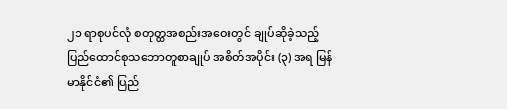၂၁ ရာစုပင်လုံ စတုတ္ထအစည်းအဝေးတွင် ချုပ်ဆိုခဲ့သည့် ပြည်ထောင်စုသဘောတူစာချုပ် အစိတ်အပိုင်း (၃) အရ မြန်မာနိုင်ငံ၏ ပြည်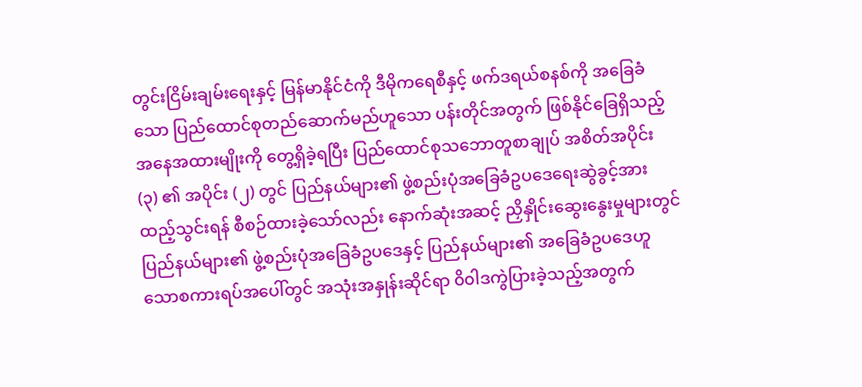တွင်းငြိမ်းချမ်းရေးနှင့် မြန်မာနိုင်ငံကို ဒီမိုကရေစီနှင့် ဖက်ဒရယ်စနစ်ကို အခြေခံသော ပြည်ထောင်စုတည်ဆောက်မည်ဟူသော ပန်းတိုင်အတွက် ဖြစ်နိုင်ခြေရှိသည့် အနေအထားမျိုးကို တွေ့ရှိခဲ့ရပြီး ပြည်ထောင်စုသဘောတူစာချုပ် အစိတ်အပိုင်း (၃) ၏ အပိုင်း (၂) တွင် ပြည်နယ်များ၏ ဖွဲ့စည်းပုံအခြေခံဥပဒေရေးဆွဲခွင့်အားထည့်သွင်းရန် စီစဉ်ထားခဲ့သော်လည်း နောက်ဆုံးအဆင့် ညှိနှိုင်းဆွေးနွေးမှုများတွင် ပြည်နယ်များ၏ ဖွဲ့စည်းပုံအခြေခံဥပဒေနှင့် ပြည်နယ်များ၏ အခြေခံဥပဒေဟူသောစကားရပ်အပေါ်တွင် အသုံးအနှုန်းဆိုင်ရာ ၀ိ၀ါဒကွဲပြားခဲ့သည့်အတွက်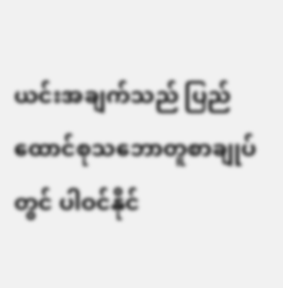ယင်းအချက်သည် ပြည်ထောင်စုသဘောတူစာချုပ်တွင် ပါဝင်နိုင်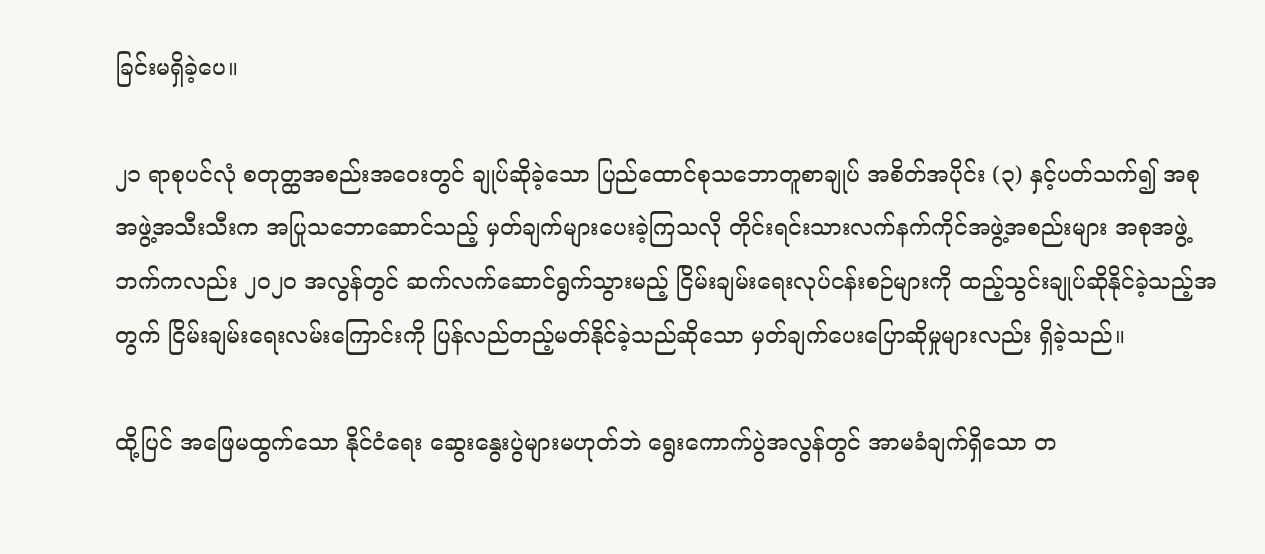ခြင်းမရှိခဲ့ပေ။

၂၁ ရာစုပင်လုံ စတုတ္ထအစည်းအဝေးတွင် ချုပ်ဆိုခဲ့သော ပြည်ထောင်စုသဘောတူစာချုပ် အစိတ်အပိုင်း (၃) နှင့်ပတ်သက်၍ အစုအဖွဲ့အသီးသီးက အပြုသဘောဆောင်သည့် မှတ်ချက်များပေးခဲ့ကြသလို တိုင်းရင်းသားလက်နက်ကိုင်အဖွဲ့အစည်းများ အစုအဖွဲ့ဘက်ကလည်း ၂၀၂၀ အလွန်တွင် ဆက်လက်ဆောင်ရွက်သွားမည့် ငြိမ်းချမ်းရေးလုပ်ငန်းစဉ်များကို ထည့်သွင်းချုပ်ဆိုနိုင်ခဲ့သည့်အတွက် ငြိမ်းချမ်းရေးလမ်းကြောင်းကို ပြန်လည်တည့်မတ်နိုင်ခဲ့သည်ဆိုသော မှတ်ချက်ပေးပြောဆိုမှုများလည်း ရှိခဲ့သည်။

ထို့ပြင် အဖြေမထွက်သော နိုင်ငံရေး ဆွေးနွေးပွဲများမဟုတ်ဘဲ ရွေးကောက်ပွဲအလွန်တွင် အာမခံချက်ရှိသော တ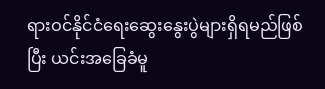ရားဝင်နိုင်ငံရေးဆွေးနွေးပွဲများရှိရမည်ဖြစ်ပြီး ယင်းအခြေခံမူ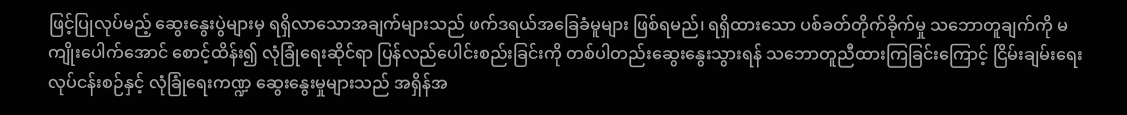ဖြင့်ပြုလုပ်မည့် ဆွေးနွေးပွဲများမှ ရရှိလာသောအချက်များသည် ဖက်ဒရယ်အခြေခံမူများ ဖြစ်ရမည်၊ ရရှိထားသော ပစ်ခတ်တိုက်ခိုက်မှု သဘောတူချက်ကို မကျိုးပေါက်အောင် စောင့်ထိန်း၍ လုံခြုံရေးဆိုင်ရာ ပြန်လည်ပေါင်းစည်းခြင်းကို တစ်ပါတည်းဆွေးနွေးသွားရန် သဘောတူညီထားကြခြင်းကြောင့် ငြိမ်းချမ်းရေးလုပ်ငန်းစဉ်နှင့် လုံခြုံရေးကဏ္ဍ ဆွေးနွေးမှုများသည် အရှိန်အ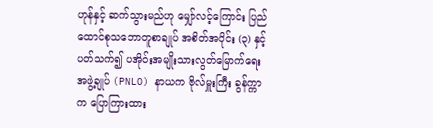ဟုန်နှင့် ဆက်သွားမည်ဟု မျှော်လင့်ကြောင်း ပြည်ထောင်စုသဘောတူစာချုပ် အစိတ်အပိုင်း (၃) နှင့်ပတ်သက်၍ ပအိုဝ်းအမျိုးသားလွတ်မြောက်ရေးအဖွဲ့ချုပ် (PNLO) နာယက ဗိုလ်မှူးကြီး ခွန်က္ကာက ပြောကြားထား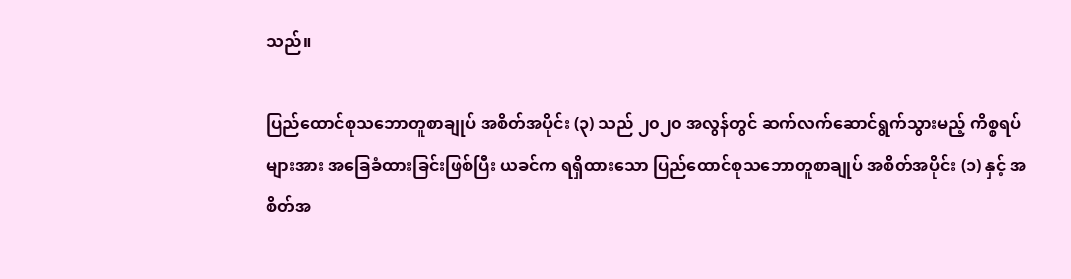သည်။

ပြည်ထောင်စုသဘောတူစာချုပ် အစိတ်အပိုင်း (၃) သည် ၂၀၂၀ အလွန်တွင် ဆက်လက်ဆောင်ရွက်သွားမည့် ကိစ္စရပ်များအား အခြေခံထားခြင်းဖြစ်ပြီး ယခင်က ရရှိထားသော ပြည်ထောင်စုသဘောတူစာချုပ် အစိတ်အပိုင်း (၁) နှင့် အစိတ်အ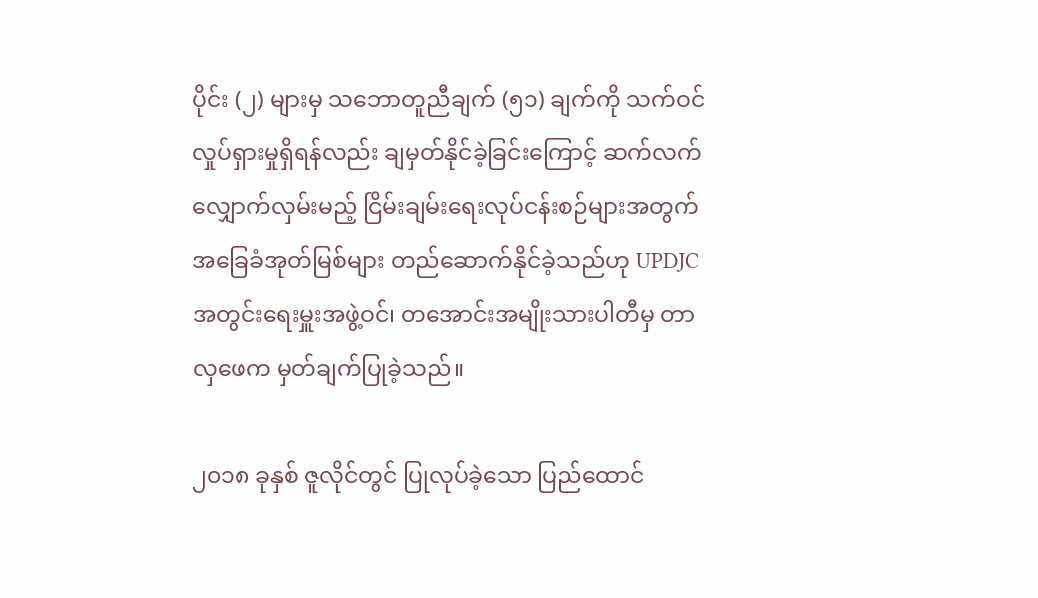ပိုင်း (၂) များမှ သဘောတူညီချက် (၅၁) ချက်ကို သက်ဝင်လှုပ်ရှားမှုရှိရန်လည်း ချမှတ်နိုင်ခဲ့ခြင်းကြောင့် ဆက်လက်လျှောက်လှမ်းမည့် ငြိမ်းချမ်းရေးလုပ်ငန်းစဉ်များအတွက် အခြေခံအုတ်မြစ်များ တည်ဆောက်နိုင်ခဲ့သည်ဟု UPDJC အတွင်းရေးမှူးအဖွဲ့ဝင်၊ တအောင်းအမျိုးသားပါတီမှ တာလှဖေက မှတ်ချက်ပြုခဲ့သည်။

၂၀၁၈ ခုနှစ် ဇူလိုင်တွင် ပြုလုပ်ခဲ့သော ပြည်ထောင်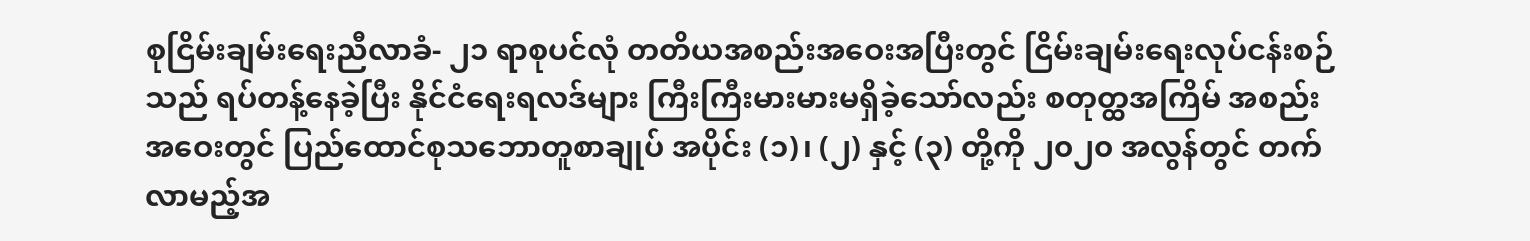စုငြိမ်းချမ်းရေးညီလာခံ- ၂၁ ရာစုပင်လုံ တတိယအစည်းအဝေးအပြီးတွင် ငြိမ်းချမ်းရေးလုပ်ငန်းစဉ်သည် ရပ်တန့်နေခဲ့ပြီး နိုင်ငံရေးရလဒ်များ ကြီးကြီးမားမားမရှိခဲ့သော်လည်း စတုတ္ထအကြိမ် အစည်းအဝေးတွင် ပြည်ထောင်စုသဘောတူစာချုပ် အပိုင်း (၁)၊ (၂) နှင့် (၃) တို့ကို ၂၀၂၀ အလွန်တွင် တက်လာမည့်အ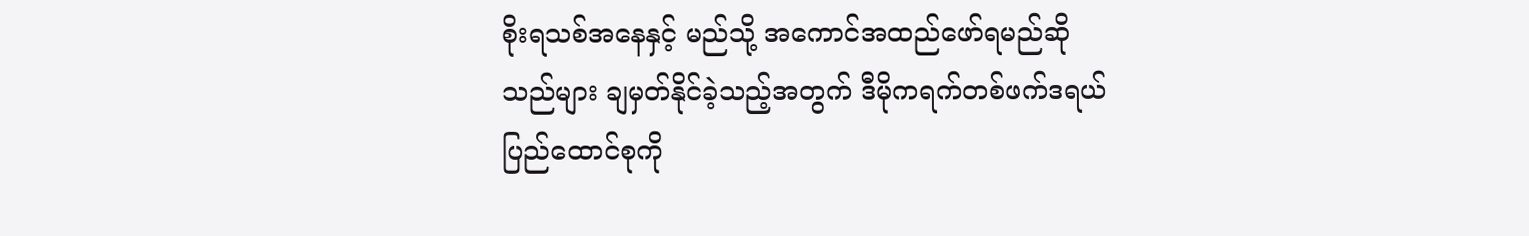စိုးရသစ်အနေနှင့် မည်သို့ အကောင်အထည်ဖော်ရမည်ဆိုသည်များ ချမှတ်နိုင်ခဲ့သည့်အတွက် ဒီမိုကရက်တစ်ဖက်ဒရယ်ပြည်ထောင်စုကို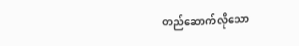တည်ဆောက်လိုသော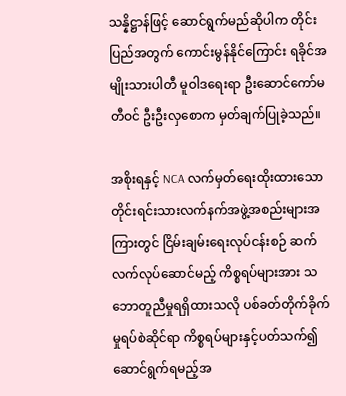သန္နိဋ္ဌာန်ဖြင့် ဆောင်ရွက်မည်ဆိုပါက တိုင်းပြည်အတွက် ကောင်းမွန်နိုင်ကြောင်း ရခိုင်အမျိုးသားပါတီ မူဝါဒရေးရာ ဦးဆောင်ကော်မတီဝင် ဦးဦးလှစောက မှတ်ချက်ပြုခဲ့သည်။

အစိုးရနှင့် NCA လက်မှတ်ရေးထိုးထားသော တိုင်းရင်းသားလက်နက်အဖွဲ့အစည်းများအကြားတွင် ငြိမ်းချမ်းရေးလုပ်ငန်းစဉ် ဆက်လက်လုပ်ဆောင်မည့် ကိစ္စရပ်များအား သဘောတူညီမှုရရှိထားသလို ပစ်ခတ်တိုက်ခိုက်မှုရပ်စဲဆိုင်ရာ ကိစ္စရပ်များနှင့်ပတ်သက်၍ ဆောင်ရွက်ရမည့်အ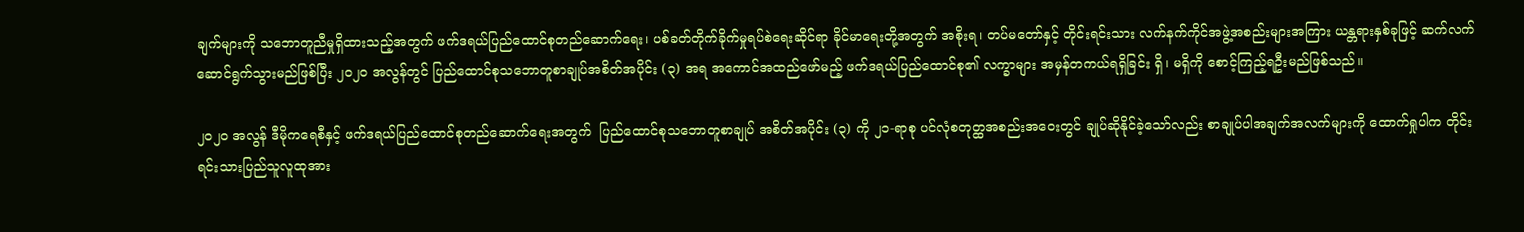ချက်များကို သဘောတူညီမှုရှိထားသည့်အတွက် ဖက်ဒရယ်ပြည်ထောင်စုတည်ဆောက်ရေး၊ ပစ်ခတ်တိုက်ခိုက်မှုရပ်စဲရေးဆိုင်ရာ ခိုင်မာရေးတို့အတွက် အစိုးရ၊ တပ်မတော်နှင့် တိုင်းရင်းသား လက်နက်ကိုင်အဖွဲ့အစည်းများအကြား ယန္တရားနှစ်ခုဖြင့် ဆက်လက်ဆောင်ရွက်သွားမည်ဖြစ်ပြီး ၂၀၂၀ အလွန်တွင် ပြည်ထောင်စုသဘောတူစာချုပ်အစိတ်အပိုင်း (၃) အရ အကောင်အထည်ဖော်မည့် ဖက်ဒရယ်ပြည်ထောင်စု၏ လက္ခာများ အမှန်တကယ်ရရှိခြင်း ရှိ၊ မရှိကို စောင့်ကြည့်ရဦးမည်ဖြစ်သည်။

၂၀၂၀ အလွန် ဒီမိုကရေစီနှင့် ဖက်ဒရယ်ပြည်ထောင်စုတည်ဆောက်ရေးအတွက်  ပြည်ထောင်စုသဘောတူစာချုပ် အစိတ်အပိုင်း (၃) ကို ၂၁-ရာစု ပင်လုံစတုတ္ထအစည်းအဝေးတွင် ချုပ်ဆိုနိုင်ခဲ့သော်လည်း စာချုပ်ပါအချက်အလက်များကို ထောက်ရှုပါက တိုင်းရင်းသားပြည်သူလူထုအား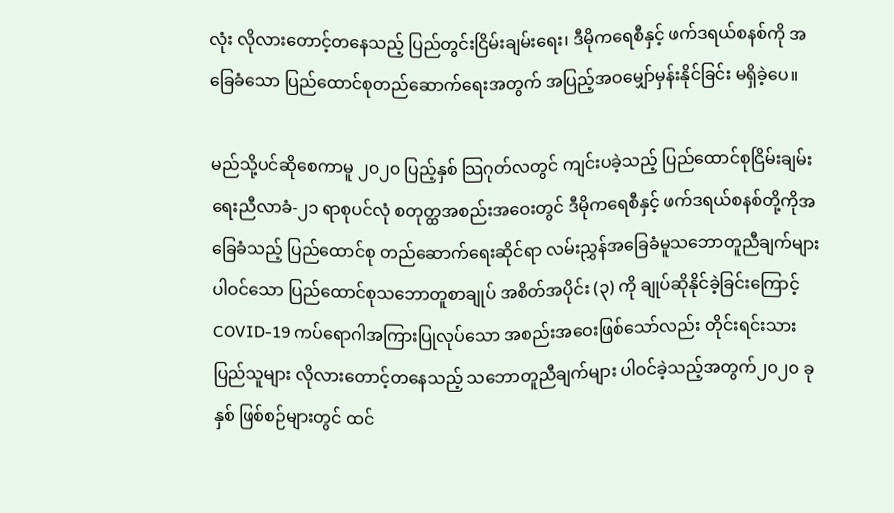လုံး လိုလားတောင့်တနေသည့် ပြည်တွင်းငြိမ်းချမ်းရေး၊ ဒီမိုကရေစီနှင့် ဖက်ဒရယ်စနစ်ကို အခြေခံသော ပြည်ထောင်စုတည်ဆောက်ရေးအတွက် အပြည့်အဝမျှော်မှန်းနိုင်ခြင်း မရှိခဲ့ပေ။

မည်သို့ပင်ဆိုစေကာမူ ၂၀၂၀ ပြည့်နှစ် သြဂုတ်လတွင် ကျင်းပခဲ့သည့် ပြည်ထောင်စုငြိမ်းချမ်းရေးညီလာခံ-၂၁ ရာစုပင်လုံ စတုတ္ထအစည်းအဝေးတွင် ဒီမိုကရေစီနှင့် ဖက်ဒရယ်စနစ်တို့ကိုအခြေခံသည့် ပြည်ထောင်စု တည်ဆောက်ရေးဆိုင်ရာ လမ်းညွှန်အခြေခံမူသဘောတူညီချက်များ ပါဝင်သော ပြည်ထောင်စုသဘောတူစာချုပ် အစိတ်အပိုင်း (၃) ကို ချုပ်ဆိုနိုင်ခဲ့ခြင်းကြောင့် COVID-19 ကပ်ရောဂါအကြားပြုလုပ်သော အစည်းအဝေးဖြစ်သော်လည်း တိုင်းရင်းသားပြည်သူများ လိုလားတောင့်တနေသည့် သဘောတူညီချက်များ ပါဝင်ခဲ့သည့်အတွက်၂၀၂၀ ခုနှစ် ဖြစ်စဉ်များတွင် ထင်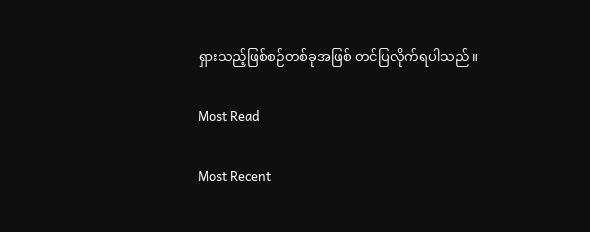ရှားသည့်ဖြစ်စဉ်တစ်ခုအဖြစ် တင်ပြလိုက်ရပါသည်။

Most Read

Most Recent